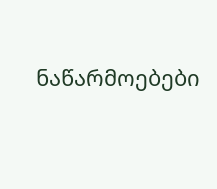ნაწარმოებები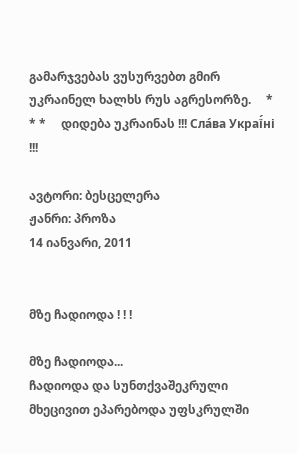გამარჯვებას ვუსურვებთ გმირ უკრაინელ ხალხს რუს აგრესორზე.     * * *     დიდება უკრაინას !!! Сла́ва Украї́ні !!!

ავტორი: ბესცელერა
ჟანრი: პროზა
14 იანვარი, 2011


მზე ჩადიოდა ! ! !

მზე ჩადიოდა...
ჩადიოდა და სუნთქვაშეკრული მხეცივით ეპარებოდა უფსკრულში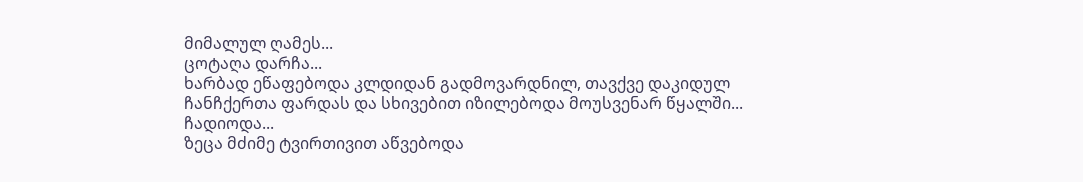მიმალულ ღამეს...
ცოტაღა დარჩა...
ხარბად ეწაფებოდა კლდიდან გადმოვარდნილ, თავქვე დაკიდულ ჩანჩქერთა ფარდას და სხივებით იზილებოდა მოუსვენარ წყალში...
ჩადიოდა...
ზეცა მძიმე ტვირთივით აწვებოდა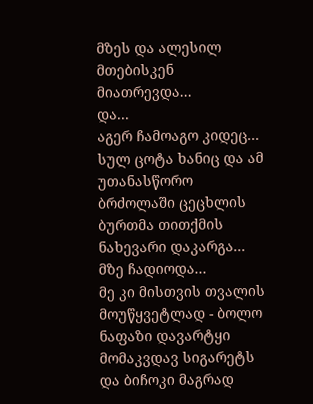მზეს და ალესილ მთებისკენ მიათრევდა...
და...
აგერ ჩამოაგო კიდეც...
სულ ცოტა ხანიც და ამ უთანასწორო ბრძოლაში ცეცხლის ბურთმა თითქმის ნახევარი დაკარგა...
მზე ჩადიოდა...
მე კი მისთვის თვალის მოუწყვეტლად - ბოლო ნაფაზი დავარტყი მომაკვდავ სიგარეტს და ბიჩოკი მაგრად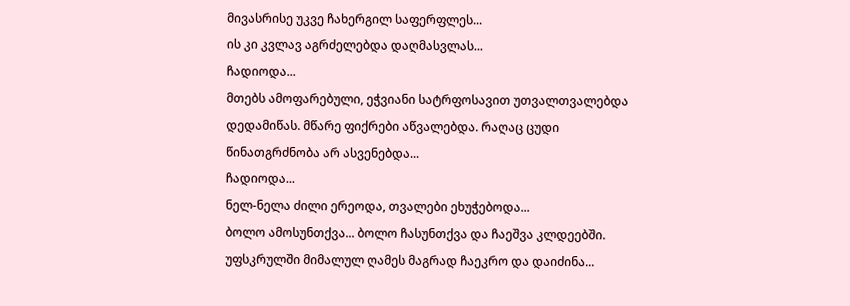მივასრისე უკვე ჩახერგილ საფერფლეს...
ის კი კვლავ აგრძელებდა დაღმასვლას...
ჩადიოდა...
მთებს ამოფარებული, ეჭვიანი სატრფოსავით უთვალთვალებდა დედამიწას. მწარე ფიქრები აწვალებდა. რაღაც ცუდი წინათგრძნობა არ ასვენებდა...
ჩადიოდა...
ნელ-ნელა ძილი ერეოდა, თვალები ეხუჭებოდა...
ბოლო ამოსუნთქვა... ბოლო ჩასუნთქვა და ჩაეშვა კლდეებში. უფსკრულში მიმალულ ღამეს მაგრად ჩაეკრო და დაიძინა...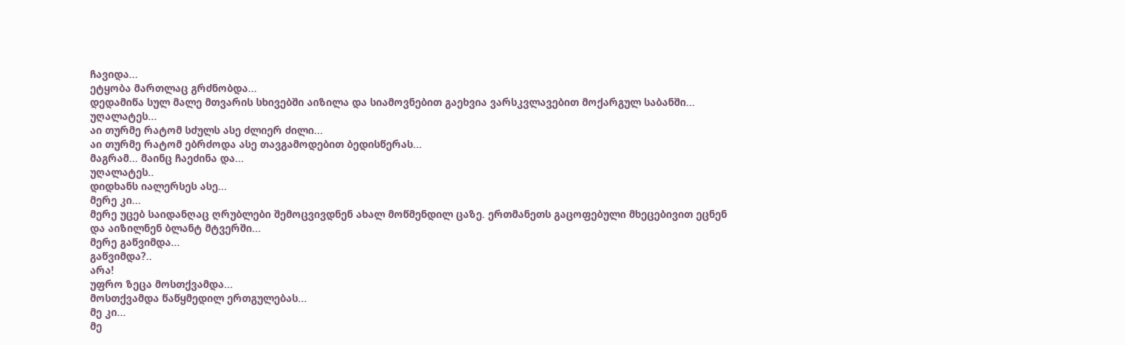ჩავიდა...
ეტყობა მართლაც გრძნობდა...
დედამიწა სულ მალე მთვარის სხივებში აიზილა და სიამოვნებით გაეხვია ვარსკვლავებით მოქარგულ საბანში...
უღალატეს...
აი თურმე რატომ სძულს ასე ძლიერ ძილი...
აი თურმე რატომ ებრძოდა ასე თავგამოდებით ბედისწერას...
მაგრამ... მაინც ჩაეძინა და...
უღალატეს..
დიდხანს იალერსეს ასე...
მერე კი...
მერე უცებ საიდანღაც ღრუბლები შემოცვივდნენ ახალ მოწმენდილ ცაზე. ერთმანეთს გაცოფებული მხეცებივით ეცნენ და აიზილნენ ბლანტ მტვერში...
მერე გაწვიმდა...
გაწვიმდა?..
არა!
უფრო ზეცა მოსთქვამდა...
მოსთქვამდა წაწყმედილ ერთგულებას...
მე კი...
მე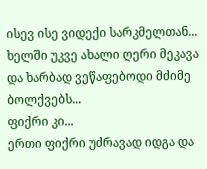ისევ ისე ვიდექი სარკმელთან...
ხელში უკვე ახალი ღერი მეკავა და ხარბად ვეწაფებოდი მძიმე ბოლქვებს...
ფიქრი კი...
ერთი ფიქრი უძრავად იდგა და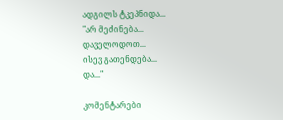ადგილს ტკეპნიდა...
"არ მეძინება...
დაველოდოთ...
ისევ გათენდება...
და..."

კომენტარები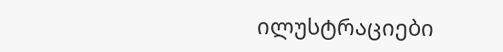ილუსტრაციები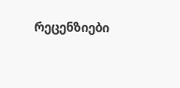რეცენზიები